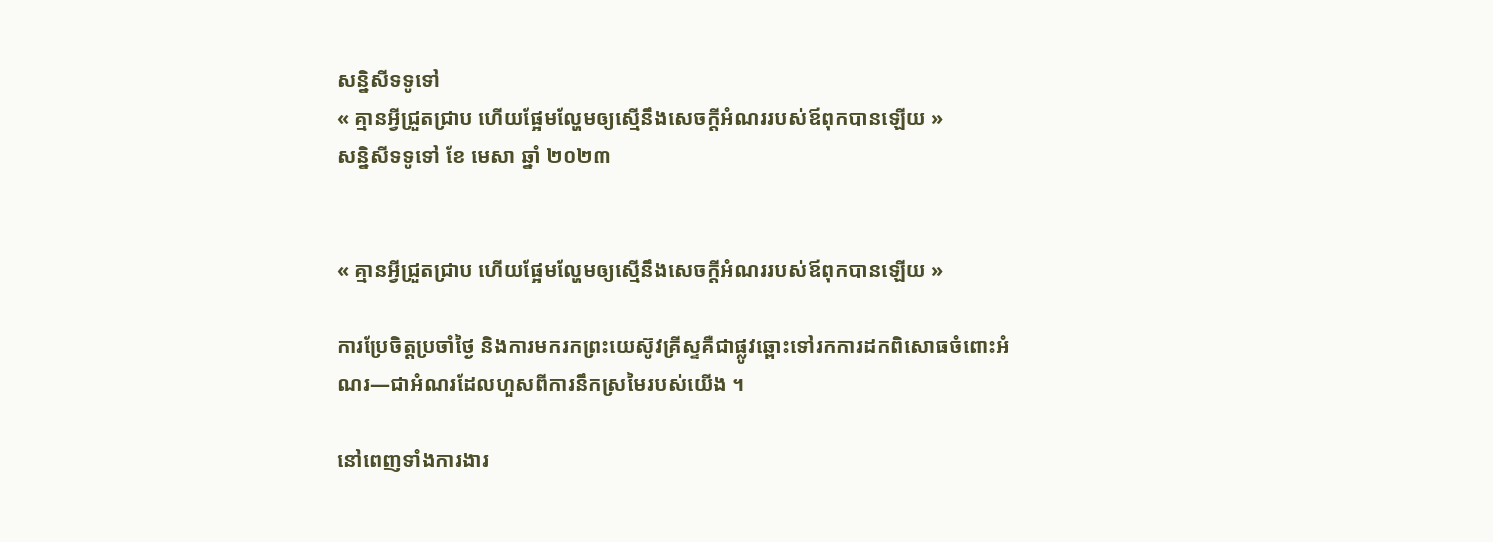សន្និសីទទូទៅ
« គ្មានអ្វីជ្រួតជ្រាប ហើយផ្អែមល្ហែមឲ្យស្មើនឹងសេចក្ដីអំណររបស់ឪពុកបានឡើយ »
សន្និសីទទូទៅ ខែ មេសា ឆ្នាំ ២០២៣


« គ្មានអ្វីជ្រួតជ្រាប ហើយផ្អែមល្ហែមឲ្យស្មើនឹងសេចក្ដីអំណររបស់ឪពុកបានឡើយ »

ការប្រែចិត្តប្រចាំថ្ងៃ និងការមករកព្រះយេស៊ូវគ្រីស្ទគឺជាផ្លូវឆ្ពោះទៅរកការដកពិសោធចំពោះអំណរ—ជាអំណរដែលហួសពីការនឹកស្រមៃរបស់យើង ។

នៅពេញទាំងការងារ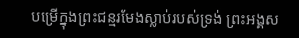បម្រើក្នុងព្រះជន្មរមែងស្លាប់របស់ទ្រង់ ព្រះអង្គស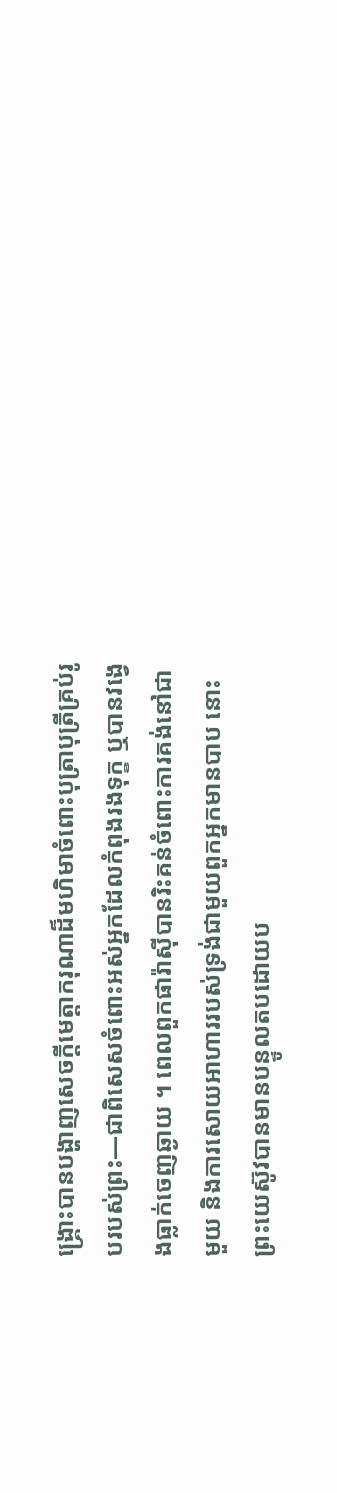ង្គ្រោះបានបង្ហាញសេចក្ដីមេត្តាករុណាដ៏មហិមាចំពោះបុត្រាបុត្រីគ្រប់រូបរបស់ព្រះ—ជាពិសេសចំពោះអស់អ្នកដែលកំពុងរងទុក្ខ ឬបានវង្វេងធ្លាក់ចេញឆ្ងាយ ។ ពេលពួកផារ៉ាស៊ីបានរិះគន់ចំពោះការគង់នៅជាមួយ និងការសោយអាហាររបស់ទ្រង់ជាមួយពួកអ្នកមានបាប នោះព្រះយេស៊ូវបានមានបន្ទូលតបដោយប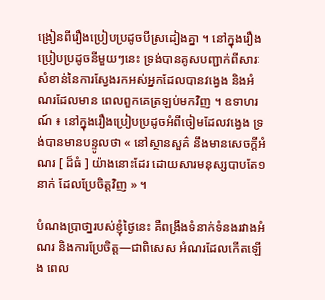ង្រៀនពីរឿងប្រៀបប្រដូចបីស្រដៀងគ្នា ។ នៅក្នុងរឿងប្រៀបប្រដូចនីមួយៗនេះ ទ្រង់បានគូសបញ្ជាក់ពីសារៈសំខាន់នៃការស្វែងរកអស់អ្នកដែលបានវង្វេង និងអំណរដែលមាន ពេលពួកគេត្រឡប់មកវិញ ។ ឧទាហរណ៍ ៖ នៅក្នុងរឿងប្រៀបប្រដូចអំពីចៀមដែលវង្វេង ទ្រង់បានមានបន្ទូលថា « នៅស្ថាន‌សួគ៌ នឹងមានសេចក្ដីអំណរ [ ដ៏ធំ ] យ៉ាងនោះដែរ ដោយ‌សារមនុស្សបាបតែ១នាក់ ដែលប្រែចិត្តវិញ » ។

បំណងប្រាថា្នរបស់ខ្ញុំថ្ងៃនេះ គឺពង្រឹងទំនាក់ទំនងរវាងអំណរ និងការប្រែចិត្ត—ជាពិសេស អំណរដែលកើតឡើង ពេល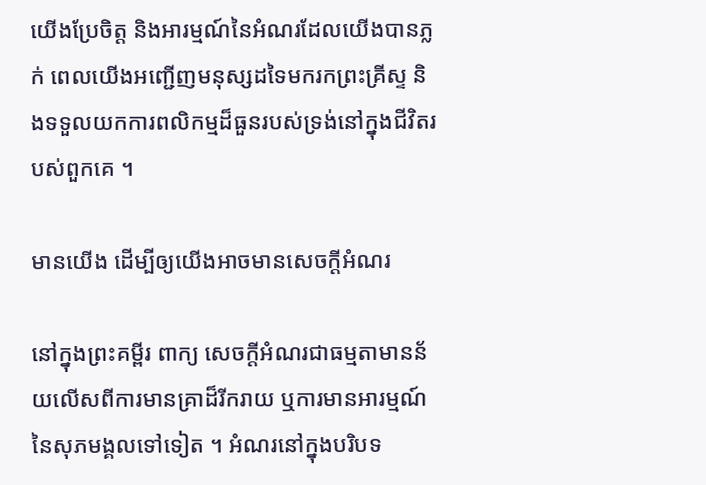យើងប្រែចិត្ត និងអារម្មណ៍នៃអំណរដែលយើងបានភ្លក់ ពេលយើងអញ្ជើញមនុស្សដទៃមករកព្រះគ្រីស្ទ និងទទួលយកការពលិកម្មដ៏ធួនរបស់ទ្រង់នៅក្នុងជីវិតរបស់ពួកគេ ។

មានយើង ដើម្បីឲ្យយើងអាចមានសេចក្ដីអំណរ

នៅក្នុងព្រះគម្ពីរ ពាក្យ សេចក្តីអំណរជាធម្មតាមានន័យលើសពីការមានគ្រាដ៏រីករាយ ឬការមានអារម្មណ៍នៃសុភមង្គលទៅទៀត ។ អំណរនៅក្នុងបរិបទ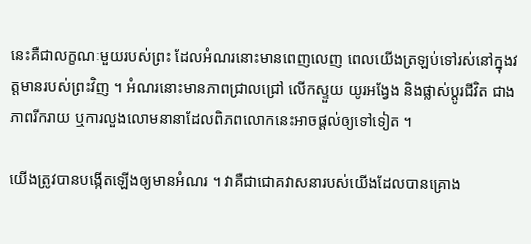នេះគឺជាលក្ខណៈមួយរបស់ព្រះ ដែលអំណរនោះមានពេញលេញ ពេលយើងត្រឡប់ទៅរស់នៅក្នុងវត្តមានរបស់ព្រះវិញ ។ អំណរនោះមានភាពជ្រាលជ្រៅ លើកស្ទួយ យូរអង្វែង និងផ្លាស់ប្តូរជីវិត ជាងភាពរីករាយ ឬការលួងលោមនានាដែលពិភពលោកនេះអាចផ្ដល់ឲ្យទៅទៀត ។

យើងត្រូវបានបង្កើតឡើងឲ្យមានអំណរ ។ វាគឺជាជោគវាសនារបស់យើងដែលបានគ្រោង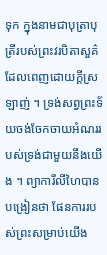ទុក ក្នុងនាមជាបុត្រាបុត្រីរបស់ព្រះវរបិតាសួគ៌ដែលពេញដោយក្តីស្រឡាញ់ ។ ទ្រង់សព្វព្រះទ័យចង់ចែកចាយអំណររបស់ទ្រង់ជាមួយនឹងយើង ។ ព្យាការីលីហៃបានបង្រៀនថា ផែនការរបស់ព្រះសម្រាប់យើង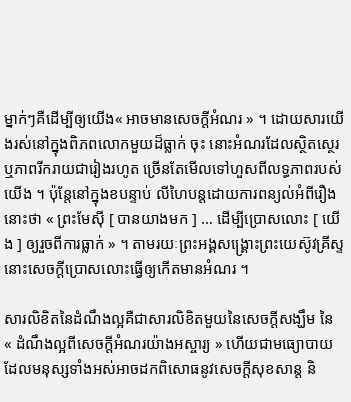ម្នាក់ៗគឺដើម្បីឲ្យយើង« អាចមានសេចក្ដីអំណរ » ។ ដោយសារយើងរស់នៅក្នុងពិភពលោកមួយដ៏ធ្លាក់ ចុះ នោះអំណរដែលស្ថិតស្ថេរ ឬភាពរីករាយជារៀងរហូត ច្រើនតែមើលទៅហួសពីលទ្ធភាពរបស់យើង ។ ប៉ុន្តែនៅក្នុងខបន្ទាប់ លីហៃបន្តដោយការពន្យល់អំពីរឿងនោះថា « ព្រះមែស៊ី [ បានយាងមក ] … ដើម្បីប្រោសលោះ [ យើង ] ឲ្យរួចពីការធ្លាក់ » ។ តាមរយៈព្រះអង្គសង្គ្រោះព្រះយេស៊ូវគ្រីស្ទ នោះសេចក្ដីប្រោសលោះធ្វើឲ្យកើតមានអំណរ ។

សារលិខិតនៃដំណឹងល្អគឺជាសារលិខិតមួយនៃសេចក្ដីសង្ឃឹម នៃ « ដំណឹងល្អពីសេចក្ដីអំណរយ៉ាងអស្ចារ្យ » ហើយជាមធ្យោបាយដែលមនុស្សទាំងអស់អាចដកពិសោធនូវសេចក្ដីសុខសាន្ត និ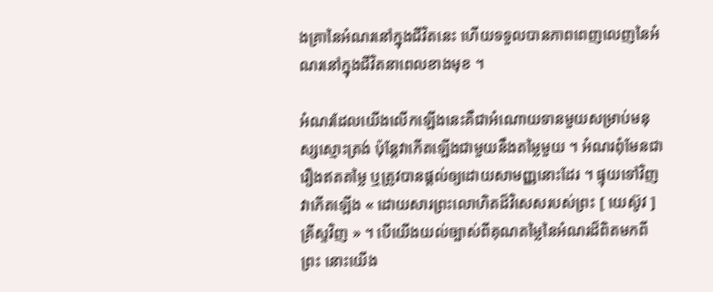ងគ្រានៃអំណរនៅក្នុងជីវិតនេះ ហើយទទួលបានភាពពេញលេញនៃអំណរនៅក្នុងជីវិតនាពេលខាងមុខ ។

អំណរដែលយើងលើកឡើងនេះគឺជាអំណោយទានមួយសម្រាប់មនុស្សស្មោះត្រង់ ប៉ុន្តែវាកើតឡើងជាមួយនឹងតម្លៃមួយ ។ អំណរពុំមែនជារឿងឥតតម្លៃ ឬត្រូវបានផ្ដល់ឲ្យដោយសាមញ្ញនោះដែរ ។ ផ្ទុយទៅវិញ វាកើតឡើង « ដោយ‌សារព្រះ‌លោហិតដ៏វិសេសរបស់ព្រះ [ យេស៊ូវ ] គ្រីស្ទវិញ » ។ បើយើងយល់ច្បាស់ពីគុណតម្លៃនៃអំណរដ៏ពិតមកពីព្រះ នោះយើង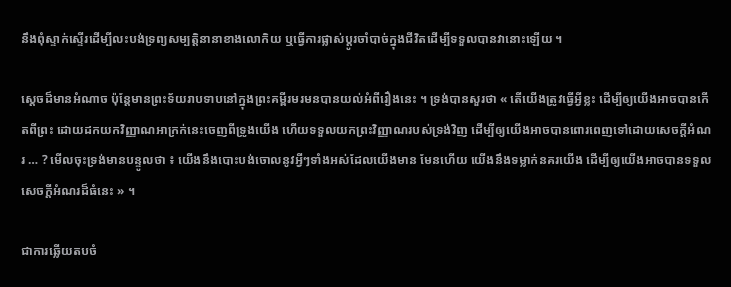នឹងពុំស្ទាក់ស្ទើរដើម្បីលះបង់ទ្រព្យសម្បត្តិនានាខាងលោកិយ ឬធ្វើការផ្លាស់ប្ដូរចាំបាច់ក្នុងជីវិតដើម្បីទទួលបានវានោះឡើយ ។

ស្តេចដ៏មានអំណាច ប៉ុន្តែមានព្រះទ័យរាបទាបនៅក្នុងព្រះគម្ពីរមរមនបានយល់អំពីរឿងនេះ ។ ទ្រង់បានសួរថា « តើយើងត្រូវធ្វើអ្វីខ្លះ ដើម្បីឲ្យយើងអាចបានកើតពីព្រះ ដោយដកយកវិញ្ញាណអាក្រក់នេះចេញពីទ្រូងយើង ហើយទទួលយកព្រះវិញ្ញាណរបស់ទ្រង់វិញ ដើម្បីឲ្យយើងអាចបានពោរពេញទៅដោយសេចក្ដីអំណរ … ? មើលចុះទ្រង់មានបន្ទូលថា ៖ យើងនឹងបោះបង់ចោលនូវអ្វីៗទាំងអស់ដែលយើងមាន មែនហើយ យើងនឹងទម្លាក់នគរយើង ដើម្បីឲ្យយើងអាចបានទទួលសេចក្ដីអំណរដ៏ធំនេះ » ។

ជាការឆ្លើយតបចំ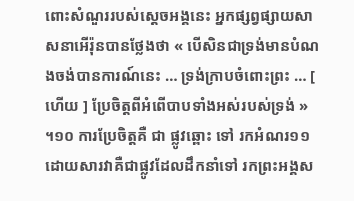ពោះសំណួររបស់ស្ដេចអង្គនេះ អ្នកផ្សព្វផ្សាយសាសនាអើរ៉ុនបានថ្លែងថា « បើសិនជាទ្រង់មានបំណងចង់បានការណ៍នេះ … ទ្រង់ក្រាបចំពោះព្រះ … [ ហើយ ] ប្រែចិត្តពីអំពើបាបទាំងអស់របស់ទ្រង់ » ។១០ ការប្រែចិត្តគឺ ជា ផ្លូវឆ្ពោះ ទៅ រកអំណរ១១ដោយសារវាគឺជាផ្លូវដែលដឹកនាំទៅ រកព្រះអង្គស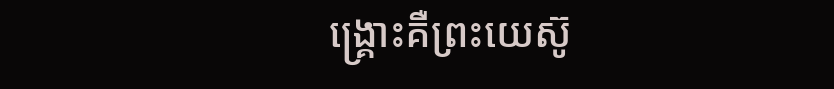ង្គ្រោះគឺព្រះយេស៊ូ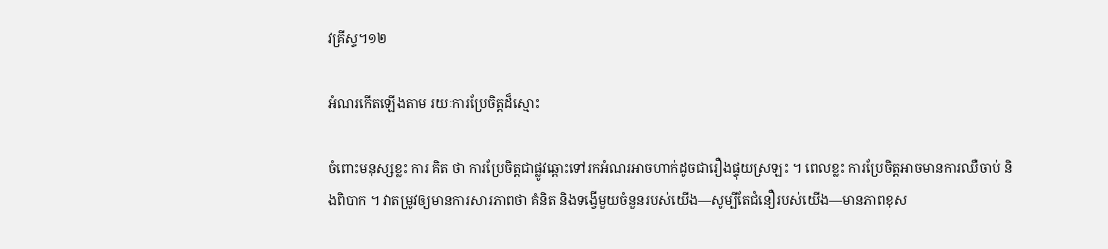វគ្រីស្ទ។១២

អំណរកើតឡើងតាម រយៈការប្រែចិត្តដ៏ស្មោះ

ចំពោះមនុស្សខ្លះ ការ គិត ថា ការប្រែចិត្តជាផ្លូវឆ្ពោះទៅរកអំណរអាចហាក់ដូចជារឿងផ្ទុយស្រឡះ ។ ពេលខ្លះ ការប្រែចិត្តអាចមានការឈឺចាប់ និងពិបាក ។ វាតម្រូវឲ្យមានការសារភាពថា គំនិត និងទង្វើមួយចំនួនរបស់យើង—សូម្បីតែជំនឿរបស់យើង—មានភាពខុស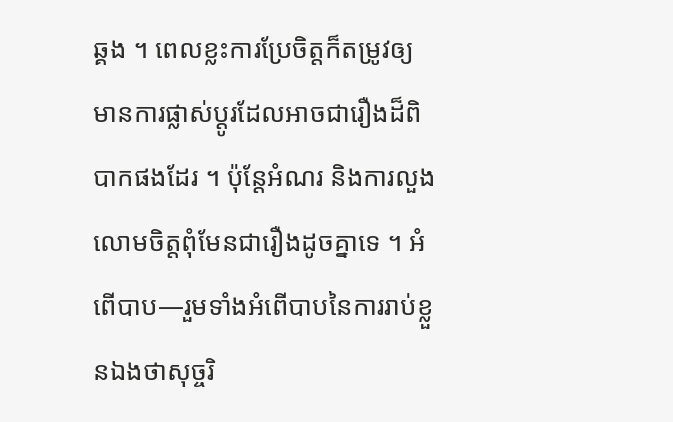ឆ្គង ។ ពេលខ្លះការប្រែចិត្តក៏តម្រូវឲ្យមានការផ្លាស់ប្ដូរដែលអាចជារឿងដ៏ពិបាកផងដែរ ។ ប៉ុន្តែអំណរ និងការលួងលោមចិត្តពុំមែនជារឿងដូចគ្នាទេ ។ អំពើបាប—រួមទាំងអំពើបាបនៃការរាប់ខ្លួនឯងថាសុច្ចរិ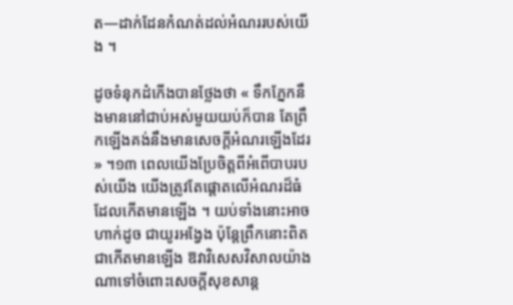ត—ដាក់ដែនកំណត់ដល់អំណររបស់យើង ។

ដូចទំនុកដំកើងបានថ្លែងថា « ទឹកភ្នែកនឹងមាននៅជាប់អស់មួយយប់ក៏បាន តែព្រឹកឡើងគង់នឹងមានសេចក្តីអំណរឡើងដែរ » ។១៣ ពេលយើងប្រែចិត្តពីអំពើបាបរបស់យើង យើងត្រូវតែផ្ដោតលើអំណរដ៏ធំដែលកើតមានឡើង ។ យប់ទាំងនោះអាចហាក់ដូច ជាយូរអង្វែង ប៉ុន្តែព្រឹកនោះពិតជាកើតមានឡើង ឱវាវិសេសវិសាលយ៉ាងណាទៅចំពោះសេចក្ដីសុខសាន្ត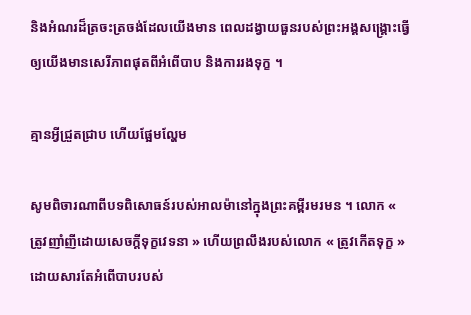និងអំណរដ៏ត្រចះត្រចង់ដែលយើងមាន ពេលដង្វាយធួនរបស់ព្រះអង្គសង្គ្រោះធ្វើឲ្យយើងមានសេរីភាពផុតពីអំពើបាប និងការរងទុក្ខ ។

គ្មានអ្វីជ្រួតជ្រាប ហើយផ្អែមល្ហែម

សូមពិចារណាពីបទពិសោធន៍របស់អាលម៉ានៅក្នុងព្រះគម្ពីរមរមន ។ លោក « ត្រូវញាំញីដោយសេចក្ដីទុក្ខវេទនា » ហើយព្រលឹងរបស់លោក « ត្រូវកើតទុក្ខ » ដោយសារតែអំពើបាបរបស់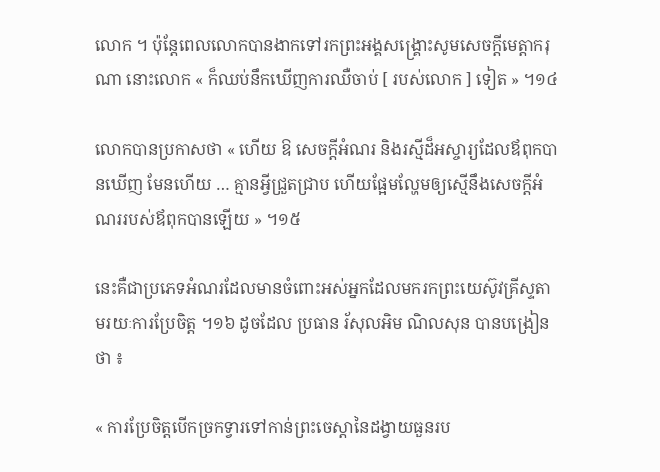លោក ។ ប៉ុន្តែពេលលោកបានងាកទៅរកព្រះអង្គសង្គ្រោះសូមសេចក្ដីមេត្តាករុណា នោះលោក « ក៏ឈប់នឹកឃើញការឈឺចាប់ [ របស់លោក ] ទៀត » ។១៤

លោកបានប្រកាសថា « ហើយ ឱ សេចក្ដីអំណរ និងរស្មីដ៏អស្ចារ្យដែលឪពុកបានឃើញ មែនហើយ … គ្មានអ្វីជ្រួតជ្រាប ហើយផ្អែមល្ហែមឲ្យស្មើនឹងសេចក្ដីអំណររបស់ឪពុកបានឡើយ » ។១៥

នេះគឺជាប្រភេទអំណរដែលមានចំពោះអស់អ្នកដែលមករកព្រះយេស៊ូវគ្រីស្ទតាមរយៈការប្រែចិត្ត ។១៦ ដូចដែល ប្រធាន រ័សុលអិម ណិលសុន បានបង្រៀនថា ៖

« ការប្រែចិត្តបើកច្រកទ្វារទៅកាន់ព្រះចេស្ដានៃដង្វាយធួនរប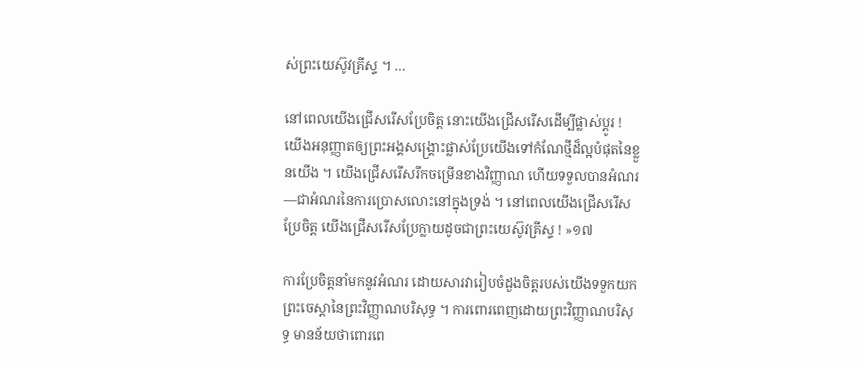ស់ព្រះយេស៊ូវគ្រីស្ទ ។ …

នៅពេលយើងជ្រើសរើសប្រែចិត្ត នោះយើងជ្រើសរើសដើម្បីផ្លាស់ប្ដូរ ! យើងអនុញ្ញាតឲ្យព្រះអង្គសង្គ្រោះផ្លាស់ប្រែយើងទៅកំណែថ្មីដ៏ល្អបំផុតនៃខ្លួនយើង ។ យើងជ្រើសរើសរីកចម្រើនខាងវិញ្ញាណ ហើយទទួលបានអំណរ—ជាអំណរនៃការប្រោសលោះនៅក្នុងទ្រង់ ។ នៅពេលយើងជ្រើសរើសប្រែចិត្ត យើងជ្រើសរើសប្រែក្លាយដូចជាព្រះយេស៊ូវគ្រីស្ទ ! »១៧

ការប្រែចិត្តនាំមកនូវអំណរ ដោយសារវារៀបចំដួងចិត្តរបស់យើងទទួកយកព្រះចេស្ដានៃព្រះវិញ្ញាណបរិសុទ្ធ ។ ការពោរពេញដោយព្រះវិញ្ញាណបរិសុទ្ធ មានន័យថាពោរពេ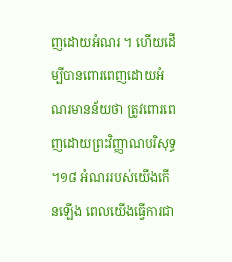ញដោយអំណរ ។ ហើយដើម្បីបានពោរពេញដោយអំណរមានន័យថា ត្រូវពោរពេញដោយព្រះវិញ្ញាណបរិសុទ្ធ ។១៨ អំណររបស់យើងកើនឡើង ពេលយើងធ្វើការជា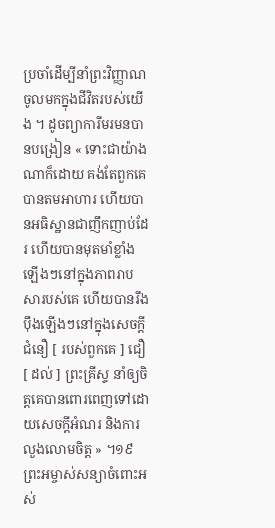ប្រចាំដើម្បីនាំព្រះវិញ្ញាណចូលមកក្នុងជីវិតរបស់យើង ។ ដូចព្យាការីមរមនបានបង្រៀន « ទោះជាយ៉ាងណាក៏ដោយ គង់តែពួកគេបានតមអាហារ ហើយបានអធិស្ឋានជាញឹកញាប់ដែរ ហើយបានមុតមាំខ្លាំងឡើងៗនៅក្នុងភាពរាបសារបស់គេ ហើយបានរឹងប៉ឹងឡើងៗនៅក្នុងសេចក្ដីជំនឿ [ របស់ពួកគេ ] ជឿ [ ដល់ ] ព្រះគ្រីស្ទ នាំឲ្យចិត្តគេបានពោរពេញទៅដោយសេចក្ដីអំណរ និងការលួងលោមចិត្ត » ។១៩ ព្រះអម្ចាស់សន្យាចំពោះអស់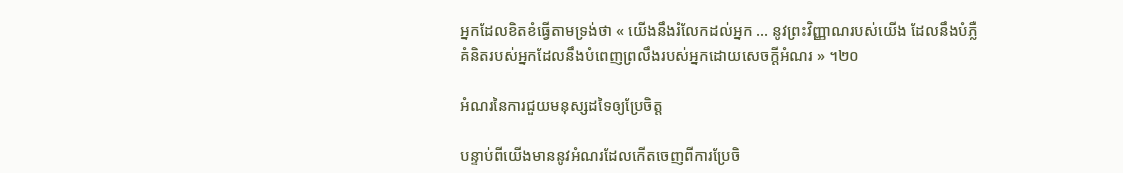អ្នកដែលខិតខំធ្វើតាមទ្រង់ថា « យើងនឹងរំលែកដល់អ្នក … នូវព្រះវិញ្ញាណរបស់យើង ដែលនឹងបំភ្លឺគំនិតរបស់អ្នកដែលនឹងបំពេញព្រលឹងរបស់អ្នកដោយសេចក្ដីអំណរ » ។២០

អំណរនៃការជួយមនុស្សដទៃឲ្យប្រែចិត្ត

បន្ទាប់ពីយើងមាននូវអំណរដែលកើតចេញពីការប្រែចិ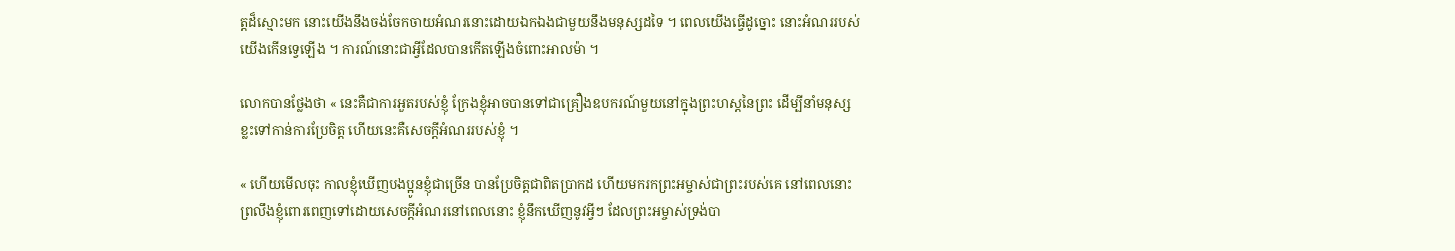ត្តដ៏ស្មោះមក នោះយើងនឹងចង់ចែកចាយអំណរនោះដោយឯកឯងជាមួយនឹងមនុស្សដទៃ ។ ពេលយើងធ្វើដូច្នោះ នោះអំណររបស់យើងកើនទ្វេឡើង ។ ការណ៍នោះជាអ្វីដែលបានកើតឡើងចំពោះអាលម៉ា ។

លោកបានថ្លែងថា « នេះគឺជាការអួតរបស់ខ្ញុំ ក្រែងខ្ញុំអាចបានទៅជាគ្រឿងឧបករណ៍មួយនៅក្នុងព្រះហស្តនៃព្រះ ដើម្បីនាំមនុស្សខ្លះទៅកាន់ការប្រែចិត្ត ហើយនេះគឺសេចក្ដីអំណររបស់ខ្ញុំ ។

« ហើយមើលចុះ កាលខ្ញុំឃើញបងប្អូនខ្ញុំជាច្រើន បានប្រែចិត្តជាពិតប្រាកដ ហើយមករកព្រះអម្ចាស់ជាព្រះរបស់គេ នៅពេលនោះ ព្រលឹងខ្ញុំពោរពេញទៅដោយសេចក្ដីអំណរនៅពេលនោះ ខ្ញុំនឹកឃើញនូវអ្វីៗ ដែលព្រះអម្ចាស់ទ្រង់បា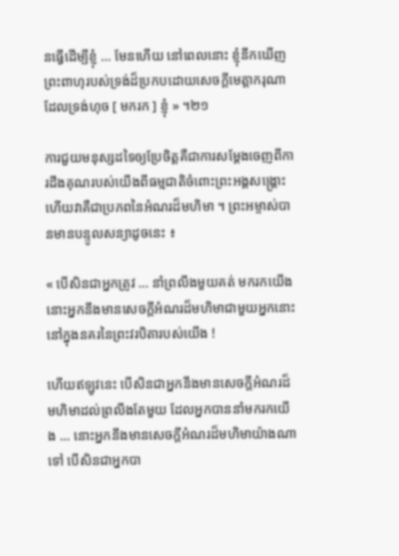នធ្វើដើម្បីខ្ញុំ … មែនហើយ នៅពេលនោះ ខ្ញុំនឹកឃើញព្រះពាហុរបស់ទ្រង់ដ៏ប្រកបដោយសេចក្ដីមេត្តាករុណា ដែលទ្រង់ហុច [ មករក ] ខ្ញុំ » ។២១

ការជួយមនុស្សដទៃឲ្យប្រែចិត្តគឺជាការសម្ដែងចេញពីការដឹងគុណរបស់យើងពីធម្មជាតិចំពោះព្រះអង្គសង្គ្រោះ ហើយវាគឺជាប្រភពនៃអំណរដ៏មហិមា ។ ព្រះអម្ចាស់បានមានបន្ទូលសន្យាដូចនេះ ៖

« បើសិនជាអ្នកត្រូវ … នាំព្រលឹងមួយគត់ មករកយើង នោះអ្នកនឹងមានសេចក្ដីអំណរដ៏មហិមាជាមួយអ្នកនោះនៅក្នុងនគរនៃព្រះវរបិតារបស់យើង !

ហើយឥឡូវនេះ បើសិនជាអ្នកនឹងមានសេចក្តីអំណរដ៏មហិមាដល់ព្រលឹងតែមួយ ដែលអ្នកបាននាំមករកយើង … នោះអ្នកនឹងមានសេចក្តីអំណរដ៏មហិមាយ៉ាងណាទៅ បើសិនជាអ្នកបា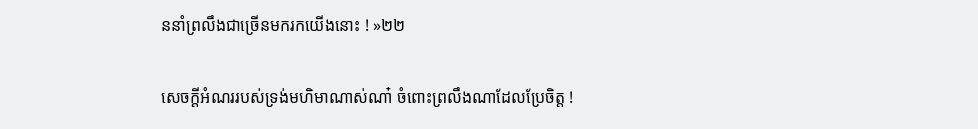ននាំព្រលឹងជាច្រើនមករកយើងនោះ ! »២២

សេចក្ដីអំណររបស់ទ្រង់មហិមាណាស់ណា៎ ចំពោះព្រលឹងណាដែលប្រែចិត្ត !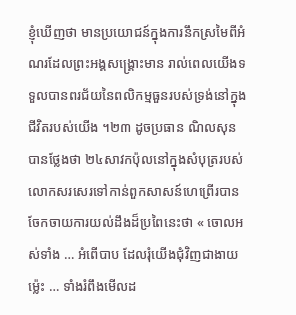ខ្ញុំឃើញថា មានប្រយោជន៍ក្នុងការនឹកស្រមៃពីអំណរដែលព្រះអង្គសង្គ្រោះមាន រាល់ពេលយើងទទួលបានពរជ័យនៃពលិកម្មធួនរបស់ទ្រង់នៅក្នុងជីវិតរបស់យើង ។២៣ ដូចប្រធាន ណិលសុន បានថ្លែងថា ២៤សាវកប៉ុលនៅក្នុងសំបុត្ររបស់លោកសរសេរទៅកាន់ពួកសាសន៍ហេព្រើរបានចែកចាយការយល់ដឹងដ៏ប្រពៃនេះថា « ចោលអស់ទាំង … អំពើបាប ដែលរុំយើងជុំ‌វិញជាងាយម៉្លេះ … ទាំងរំពឹងមើលដ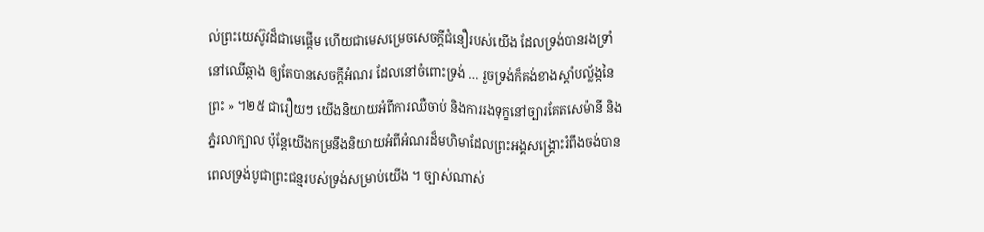ល់ព្រះ‌យេស៊ូវដ៏ជាមេផ្តើម ហើយជាមេសម្រេចសេចក្ដីជំនឿរបស់យើង ដែលទ្រង់បានរងទ្រាំនៅឈើឆ្កាង ឲ្យតែបានសេចក្តីអំណរ ដែលនៅចំពោះទ្រង់ … រួចទ្រង់ក៏គង់ខាងស្តាំបល្ល័ង្កនៃព្រះ » ។២៥ ជារឿយៗ យើងនិយាយអំពីការឈឺចាប់ និងការរងទុក្ខនៅច្បារគែតសេម៉ានី និងភ្នំរលាក្បាល ប៉ុន្តែយើងកម្រនឹងនិយាយអំពីអំណរដ៏មហិមាដែលព្រះអង្គសង្គ្រោះរំពឹងចង់បាន ពេលទ្រង់បូជាព្រះជន្មរបស់ទ្រង់សម្រាប់យើង ។ ច្បាស់ណាស់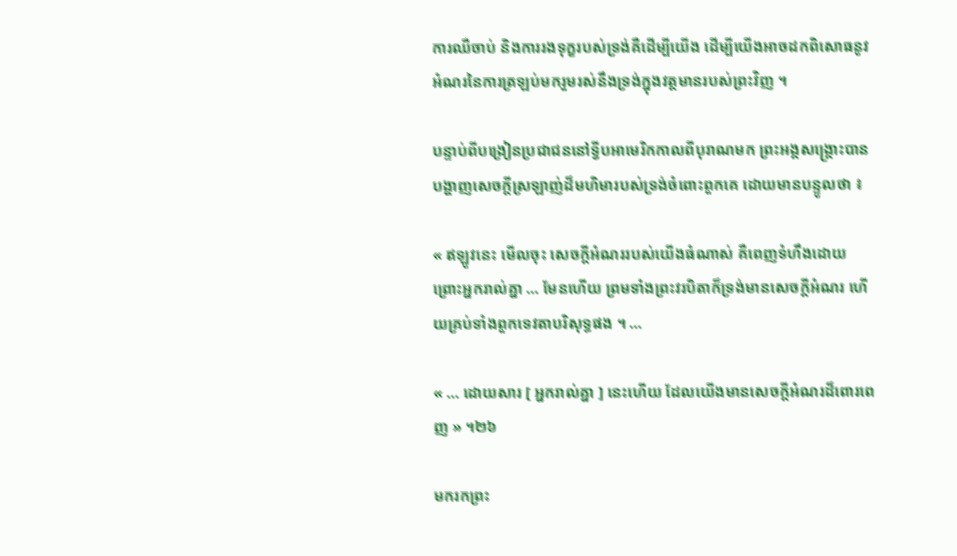ការឈឺចាប់ និងការរងទុក្ខរបស់ទ្រង់គឺដើម្បីយើង ដើម្បីយើងអាចដកពិសោធនូវអំណរនៃការត្រឡប់មករួមរស់នឹងទ្រង់ក្នុងវត្តមានរបស់ព្រះវិញ ។

បន្ទាប់ពីបង្រៀនប្រជាជននៅទ្វីបអាមេរិកកាលពីបុរាណមក ព្រះអង្គសង្គ្រោះបានបង្ហាញសេចក្ដីស្រឡាញ់ដ៏មហិមារបស់ទ្រង់ចំពោះពួកគេ ដោយមានបន្ទូលថា ៖

« ឥឡូវនេះ មើលចុះ សេចក្ដីអំណររបស់យើងធំណាស់ គឺពេញទំហឹងដោយព្រោះអ្នករាល់គ្នា … មែនហើយ ព្រមទាំងព្រះវរបិតាក៏ទ្រង់មានសេចក្ដីអំណរ ហើយគ្រប់ទាំងពួកទេវតាបរិសុទ្ធផង ។ …

« … ដោយសារ [ អ្នករាល់គ្នា ] នេះហើយ ដែលយើងមានសេចក្ដីអំណរដ៏ពោរពេញ » ។២៦

មករកព្រះ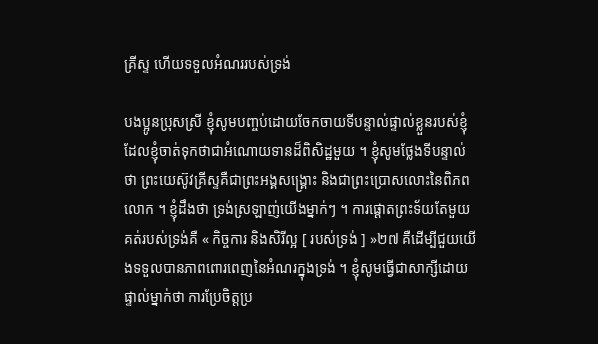គ្រីស្ទ ហើយទទួលអំណររបស់ទ្រង់

បងប្អូនប្រុសស្រី ខ្ញុំសូមបញ្ចប់ដោយចែកចាយទីបន្ទាល់ផ្ទាល់ខ្លួនរបស់ខ្ញុំ ដែលខ្ញុំចាត់ទុកថាជាអំណោយទានដ៏ពិសិដ្ឋមួយ ។ ខ្ញុំសូមថ្លែងទីបន្ទាល់ថា ព្រះយេស៊ូវគ្រីស្ទគឺជាព្រះអង្គសង្គ្រោះ និងជាព្រះប្រោសលោះនៃពិភពលោក ។ ខ្ញុំដឹងថា ទ្រង់ស្រឡាញ់យើងម្នាក់ៗ ។ ការផ្ដោតព្រះទ័យតែមួយគត់របស់ទ្រង់គឺ « កិច្ចការ និងសិរីល្អ [ របស់ទ្រង់ ] »២៧ គឺដើម្បីជួយយើងទទួលបានភាពពោរពេញនៃអំណរក្នុងទ្រង់ ។ ខ្ញុំសូមធ្វើជាសាក្សីដោយផ្ទាល់ម្នាក់ថា ការប្រែចិត្តប្រ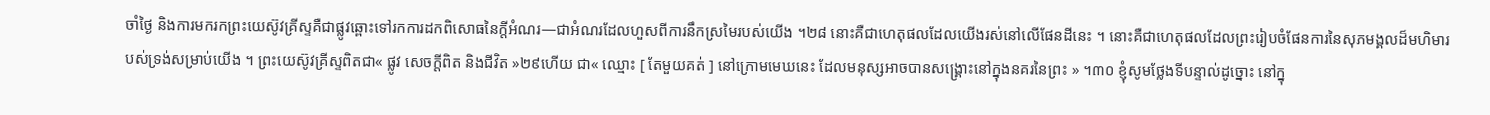ចាំថ្ងៃ និងការមករកព្រះយេស៊ូវគ្រីស្ទគឺជាផ្លូវឆ្ពោះទៅរកការដកពិសោធនៃក្តីអំណរ—ជាអំណរដែលហួសពីការនឹកស្រមៃរបស់យើង ។២៨ នោះគឺជាហេតុផលដែលយើងរស់នៅលើផែនដីនេះ ។ នោះគឺជាហេតុផលដែលព្រះរៀបចំផែនការនៃសុភមង្គលដ៏មហិមារបស់ទ្រង់សម្រាប់យើង ។ ព្រះយេស៊ូវគ្រីស្ទពិតជា« ផ្លូវ សេចក្ដីពិត និងជីវិត »២៩ហើយ ជា« ឈ្មោះ [ តែមួយគត់ ] នៅក្រោមមេឃនេះ ដែលមនុស្សអាចបានសង្គ្រោះនៅក្នុងនគរនៃព្រះ » ។៣០ ខ្ញុំសូមថ្លែងទីបន្ទាល់ដូច្នោះ នៅក្នុ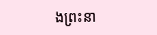ងព្រះនា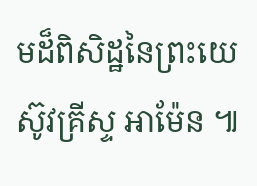មដ៏ពិសិដ្ឋនៃព្រះយេស៊ូវគ្រីស្ទ អាម៉ែន ៕